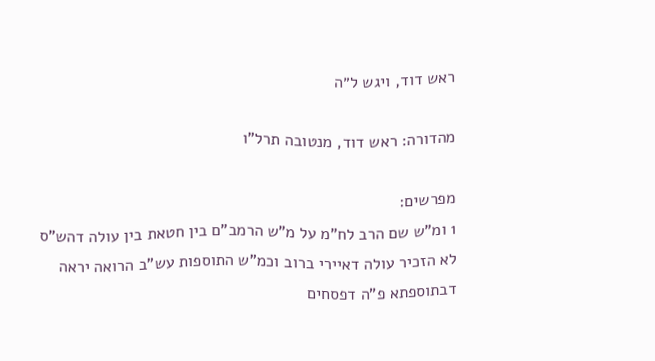ראש דוד, ויגש ל״ה

מהדורה: ראש דוד, מנטובה תרל"ו

מפרשים:
1 ומ"ש שם הרב לח"מ על מ"ש הרמב"ם בין חטאת בין עולה דהש"ס לא הזכיר עולה דאיירי ברוב וכמ"ש התוספות עש"ב הרואה יראה דבתוספתא פ"ה דפסחים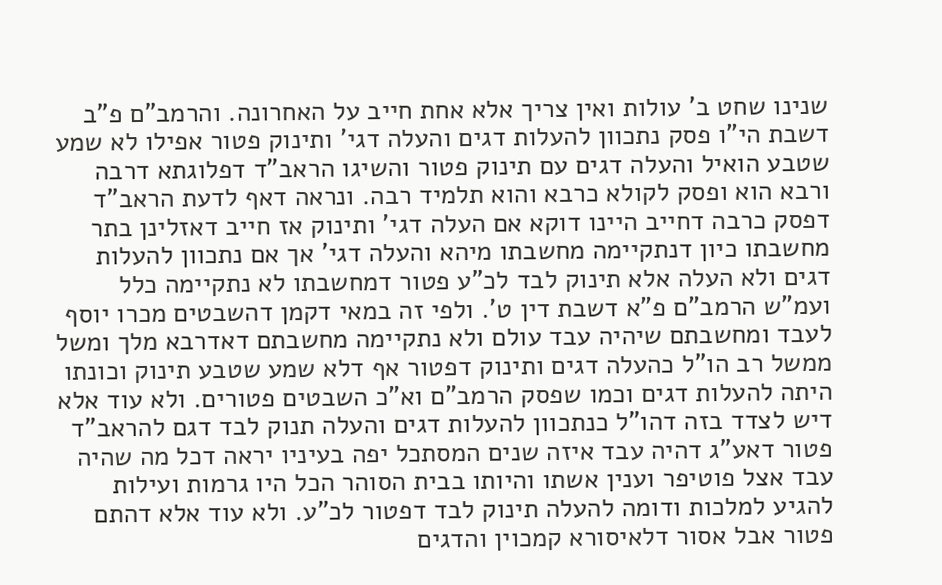שנינו שחט ב' עולות ואין צריך אלא אחת חייב על האחרונה. והרמב"ם פ"ב דשבת הי"ו פסק נתכוון להעלות דגים והעלה דגי' ותינוק פטור אפילו לא שמע שטבע הואיל והעלה דגים עם תינוק פטור והשיגו הראב"ד דפלוגתא דרבה ורבא הוא ופסק לקולא כרבא והוא תלמיד רבה. ונראה דאף לדעת הראב"ד דפסק כרבה דחייב היינו דוקא אם העלה דגי' ותינוק אז חייב דאזלינן בתר מחשבתו כיון דנתקיימה מחשבתו מיהא והעלה דגי' אך אם נתכוון להעלות דגים ולא העלה אלא תינוק לבד לכ"ע פטור דמחשבתו לא נתקיימה כלל ועמ"ש הרמב"ם פ"א דשבת דין ט'. ולפי זה במאי דקמן דהשבטים מכרו יוסף לעבד ומחשבתם שיהיה עבד עולם ולא נתקיימה מחשבתם דאדרבא מלך ומשל ממשל רב הו"ל כהעלה דגים ותינוק דפטור אף דלא שמע שטבע תינוק וכונתו היתה להעלות דגים וכמו שפסק הרמב"ם וא"כ השבטים פטורים. ולא עוד אלא דיש לצדד בזה דהו"ל כנתכוון להעלות דגים והעלה תנוק לבד דגם להראב"ד פטור דאע"ג דהיה עבד איזה שנים המסתכל יפה בעיניו יראה דכל מה שהיה עבד אצל פוטיפר וענין אשתו והיותו בבית הסוהר הכל היו גרמות ועילות להגיע למלכות ודומה להעלה תינוק לבד דפטור לכ"ע. ולא עוד אלא דהתם פטור אבל אסור דלאיסורא קמכוין והדגים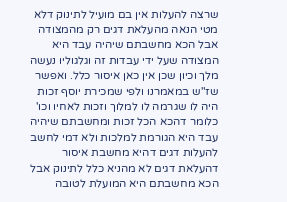שרצה להעלות אין בם מועיל לתינוק דלא מטי הנאה מהעלאת דגים רק מהמצודה אבל הכא מחשבתם שיהיה עבד היא המצודה שעל ידי עבדות זה וגלגוליו נעשה מלך וכיון שכן אין כאן איסור כלל. ואפשר שז"ש במאמרנו ולפי שמכירת יוסף זכות היה לו שגרמה לו למלוך וזכות לאחיו וכו' כלומר דהכא הכל זכות ומחשבתם שיהיה עבד היא הגורמת למלכות ולא דמי לחשב להעלות דגים דהיא מחשבת איסור דהעלאת דגים לא מהניא כלל לתינוק אבל הכא מחשבתם היא המועלת לטובה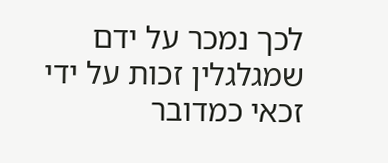לכך נמכר על ידם שמגלגלין זכות על ידי זכאי כמדובר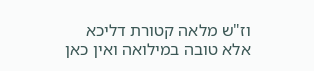וז"ש מלאה קטורת דליכא אלא טובה במילואה ואין כאן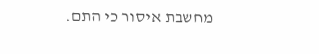מחשבת איסור כי התם.